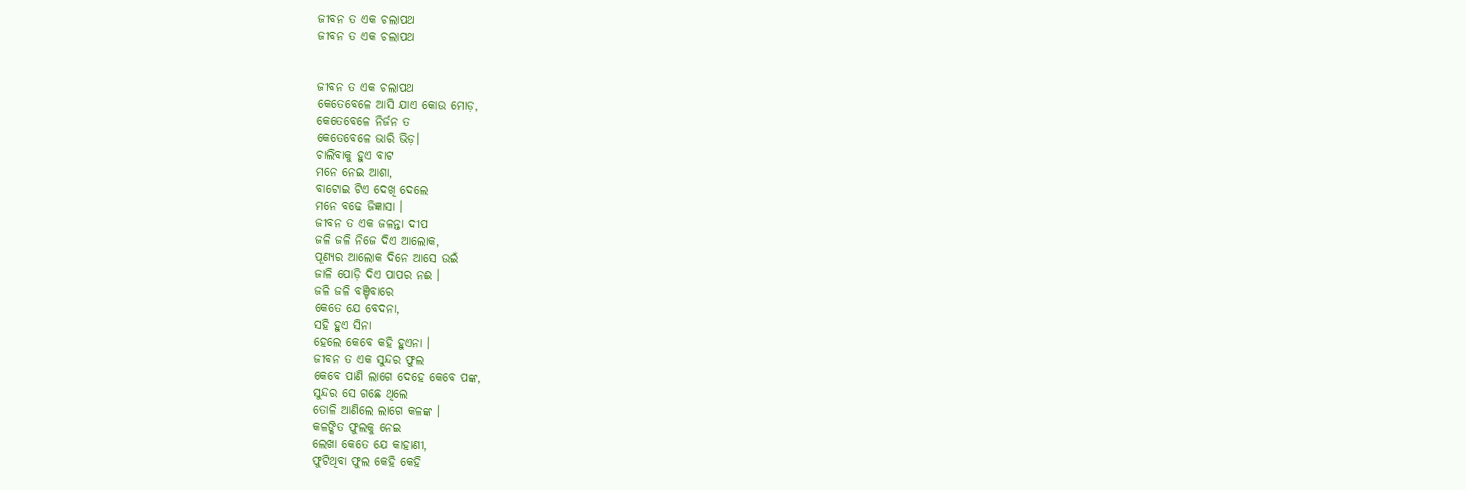ଜୀବନ ତ ଏକ ଚଲାପଥ
ଜୀବନ ତ ଏକ ଚଲାପଥ


ଜୀବନ ତ ଏକ ଚଲାପଥ
କେତେବେଳେ ଆସି ଯାଏ କୋଉ ମୋଡ଼,
କେତେବେଳେ ନିର୍ଜନ ତ
କେତେବେଳେ ଭାରି ଭିଡ଼।
ଚାଲିବାକୁ ହୁଏ ବାଟ
ମନେ ନେଇ ଆଶା,
ବାଟୋଇ ଟିଏ ଦେଖି ଦେଲେ
ମନେ ବଢେ ଜିଜ୍ଞାସା ।
ଜୀବନ ତ ଏକ ଜଳନ୍ତା ଦୀପ
ଜଳି ଜଳି ନିଜେ ଦିଏ ଆଲୋକ,
ପୂଣ୍ୟର ଆଲୋକ ଦିନେ ଆସେ ଉଇଁ
ଜାଳି ପୋଡ଼ି ଦିଏ ପାପର ନଈ ।
ଜଳି ଜଳି ବଞ୍ଚିବାରେ
କେତେ ଯେ ବେଦନା,
ସହି ହୁଏ ସିନା
ହେଲେ କେବେ କହି ହୁଏନା ।
ଜୀବନ ତ ଏକ ସୁନ୍ଦର ଫୁଲ
କେବେ ପାଣି ଲାଗେ ଦେହେ କେବେ ପଙ୍କ,
ସୁନ୍ଦର ସେ ଗଛେ ଥିଲେ
ତୋଳି ଆଣିଲେ ଲାଗେ କଳଙ୍କ ।
କଳଙ୍କିତ ଫୁଲକୁ ନେଇ
ଲେଖା କେତେ ଯେ କାହାଣୀ,
ଫୁଟିଥିବା ଫୁଲ କେହି କେହି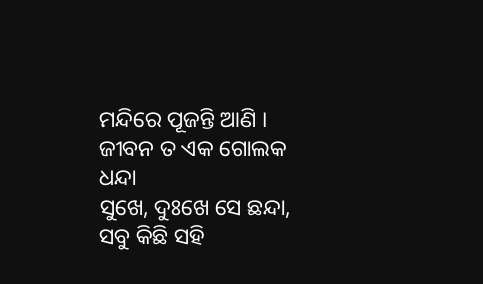ମନ୍ଦିରେ ପୂଜନ୍ତି ଆଣି ।
ଜୀବନ ତ ଏକ ଗୋଲକ ଧନ୍ଦା
ସୁଖେ, ଦୁଃଖେ ସେ ଛନ୍ଦା,
ସବୁ କିଛି ସହି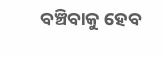ବଞ୍ଚିବାକୁ ହେବ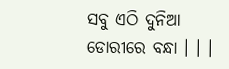ସବୁ ଏଠି ଦୁନିଆ ଡୋରୀରେ ବନ୍ଧା । । ।